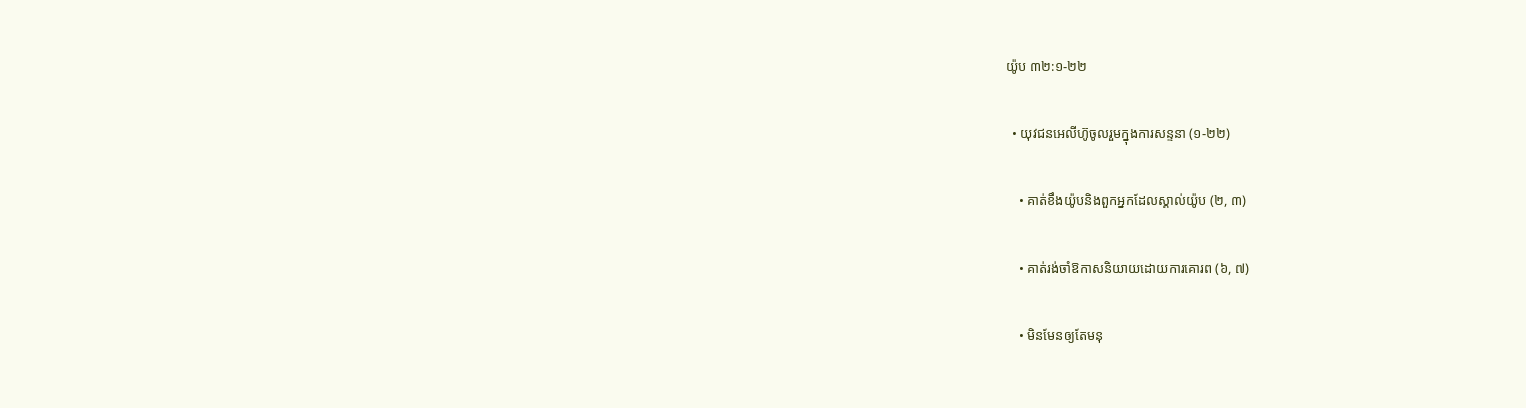យ៉ូប ៣២:១-២២

  • យុវជនអេលីហ៊ូចូលរួមក្នុងការសន្ទនា (១-២២)

    • គាត់ខឹងយ៉ូបនិងពួកអ្នកដែលស្គាល់យ៉ូប (២, ៣)

    • គាត់រង់ចាំឱកាសនិយាយដោយការគោរព (៦, ៧)

    • មិនមែនឲ្យតែមនុ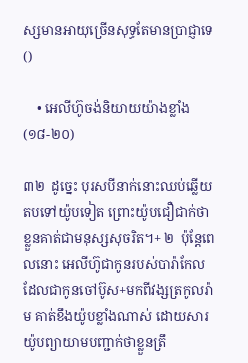ស្សមានអាយុច្រើនសុទ្ធតែមានប្រាជ្ញាទេ ()

    • អេលីហ៊ូចង់និយាយយ៉ាងខ្លាំង (១៨-២០)

៣២  ដូច្នេះ បុរសបីនាក់នោះឈប់ឆ្លើយតបទៅយ៉ូបទៀត ព្រោះយ៉ូបជឿជាក់ថាខ្លួនគាត់ជាមនុស្សសុចរិត។+ ២  ប៉ុន្តែពេលនោះ អេលីហ៊ូជាកូនរបស់បារ៉ាកែលដែលជាកូនចៅប៊ូស+មកពីវង្សត្រកូលរ៉ាម គាត់ខឹងយ៉ូបខ្លាំងណាស់ ដោយសារយ៉ូបព្យាយាមបញ្ជាក់ថាខ្លួនត្រឹ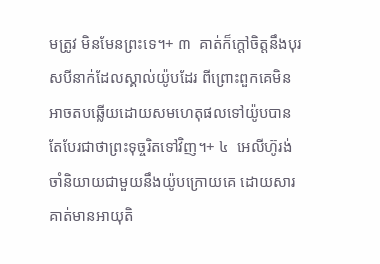មត្រូវ មិនមែនព្រះទេ។+ ៣  គាត់ក៏ក្ដៅចិត្តនឹងបុរសបីនាក់ដែលស្គាល់យ៉ូបដែរ ពីព្រោះពួកគេមិនអាចតបឆ្លើយដោយសមហេតុផលទៅយ៉ូបបាន តែបែរជាថាព្រះទុច្ចរិតទៅវិញ។+ ៤  អេលីហ៊ូរង់ចាំនិយាយជាមួយនឹងយ៉ូបក្រោយគេ ដោយសារគាត់មានអាយុតិ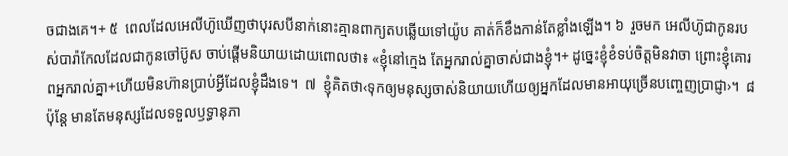ចជាងគេ។+ ៥  ពេលដែលអេលីហ៊ូឃើញថាបុរសបីនាក់នោះគ្មានពាក្យតបឆ្លើយទៅយ៉ូប គាត់ក៏ខឹងកាន់តែខ្លាំងឡើង។ ៦  រួចមក អេលីហ៊ូជាកូនរបស់បារ៉ាកែលដែលជាកូនចៅប៊ូស ចាប់ផ្ដើមនិយាយដោយពោលថា៖ «ខ្ញុំនៅក្មេង តែអ្នករាល់គ្នាចាស់ជាងខ្ញុំ។+ ដូច្នេះខ្ញុំខំទប់ចិត្តមិនវាចា ព្រោះខ្ញុំគោរពអ្នករាល់គ្នា+ហើយមិនហ៊ានប្រាប់អ្វីដែលខ្ញុំដឹងទេ។  ៧  ខ្ញុំគិតថា‹ទុកឲ្យមនុស្សចាស់និយាយហើយឲ្យអ្នកដែលមានអាយុច្រើនបញ្ចេញប្រាជ្ញា›។  ៨  ប៉ុន្តែ មានតែមនុស្សដែលទទួលឫទ្ធានុភា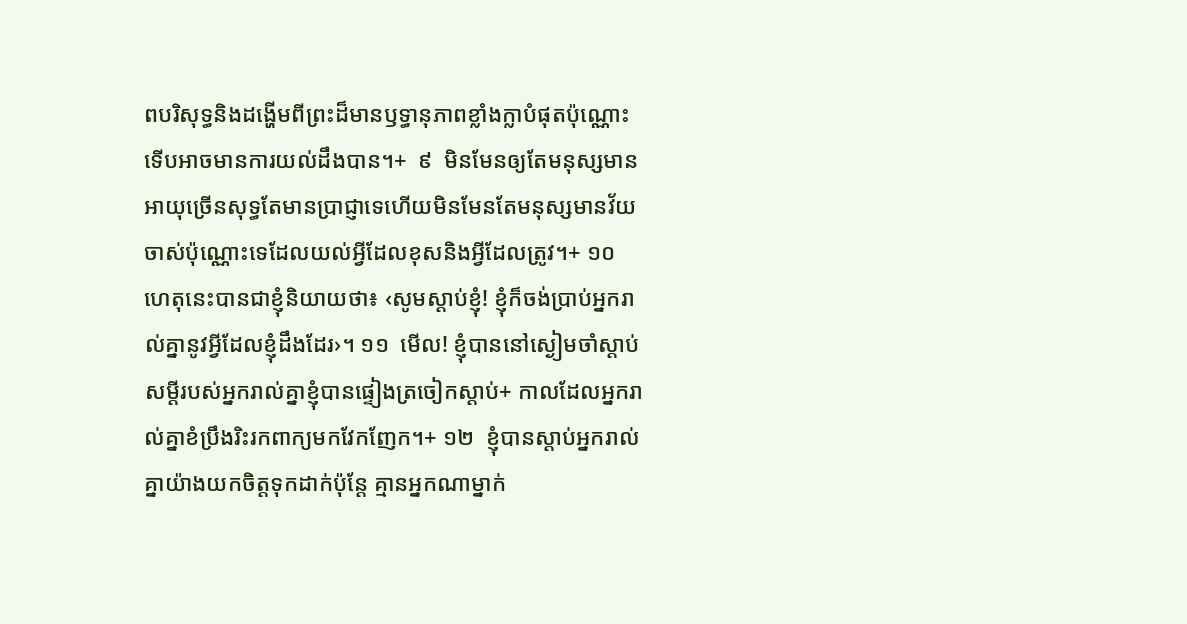ពបរិសុទ្ធនិងដង្ហើមពីព្រះដ៏មានឫទ្ធានុភាពខ្លាំងក្លាបំផុតប៉ុណ្ណោះ ទើបអាចមានការយល់ដឹងបាន។+  ៩  មិនមែនឲ្យតែមនុស្សមានអាយុច្រើនសុទ្ធតែមានប្រាជ្ញាទេហើយមិនមែនតែមនុស្សមានវ័យចាស់ប៉ុណ្ណោះទេដែលយល់អ្វីដែលខុសនិងអ្វីដែលត្រូវ។+ ១០  ហេតុនេះបានជាខ្ញុំនិយាយថា៖ ‹សូមស្ដាប់ខ្ញុំ! ខ្ញុំក៏ចង់ប្រាប់អ្នករាល់គ្នានូវអ្វីដែលខ្ញុំដឹងដែរ›។ ១១  មើល! ខ្ញុំបាននៅស្ងៀមចាំស្ដាប់សម្ដីរបស់អ្នករាល់គ្នាខ្ញុំបានផ្ទៀងត្រចៀកស្ដាប់+ កាលដែលអ្នករាល់គ្នាខំប្រឹងរិះរកពាក្យមកវែកញែក។+ ១២  ខ្ញុំបានស្ដាប់អ្នករាល់គ្នាយ៉ាងយកចិត្តទុកដាក់ប៉ុន្តែ គ្មានអ្នកណាម្នាក់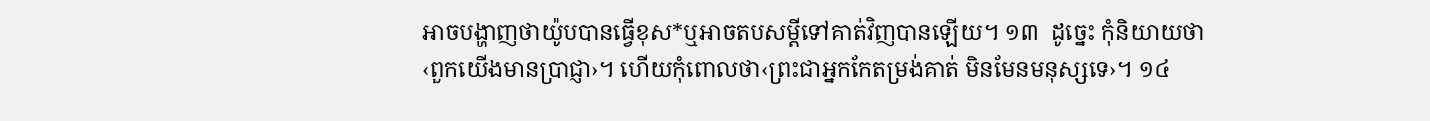អាចបង្ហាញថាយ៉ូបបានធ្វើខុស*ឬអាចតបសម្ដីទៅគាត់វិញបានឡើយ។ ១៣  ដូច្នេះ កុំនិយាយថា‹ពួកយើងមានប្រាជ្ញា›។ ហើយកុំពោលថា‹ព្រះជាអ្នកកែតម្រង់គាត់ មិនមែនមនុស្សទេ›។ ១៤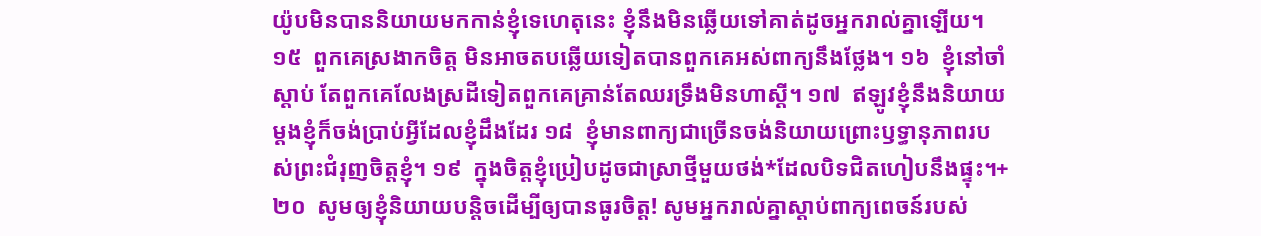យ៉ូបមិនបាននិយាយមកកាន់ខ្ញុំទេហេតុនេះ ខ្ញុំនឹងមិនឆ្លើយទៅគាត់ដូចអ្នករាល់គ្នាឡើយ។ ១៥  ពួកគេស្រងាកចិត្ត មិនអាចតបឆ្លើយទៀតបានពួកគេអស់ពាក្យនឹងថ្លែង។ ១៦  ខ្ញុំនៅចាំស្ដាប់ តែពួកគេលែងស្រដីទៀតពួកគេគ្រាន់តែឈរទ្រឹងមិនហាស្ដី។ ១៧  ឥឡូវខ្ញុំនឹងនិយាយម្ដងខ្ញុំក៏ចង់ប្រាប់អ្វីដែលខ្ញុំដឹងដែរ ១៨  ខ្ញុំមានពាក្យជាច្រើនចង់និយាយព្រោះឫទ្ធានុភាពរបស់ព្រះជំរុញចិត្តខ្ញុំ។ ១៩  ក្នុងចិត្តខ្ញុំប្រៀបដូចជាស្រាថ្មីមួយថង់*ដែលបិទជិតហៀបនឹងផ្ទុះ។+ ២០  សូមឲ្យខ្ញុំនិយាយបន្តិចដើម្បីឲ្យបានធូរចិត្ត! សូមអ្នករាល់គ្នាស្ដាប់ពាក្យពេចន៍របស់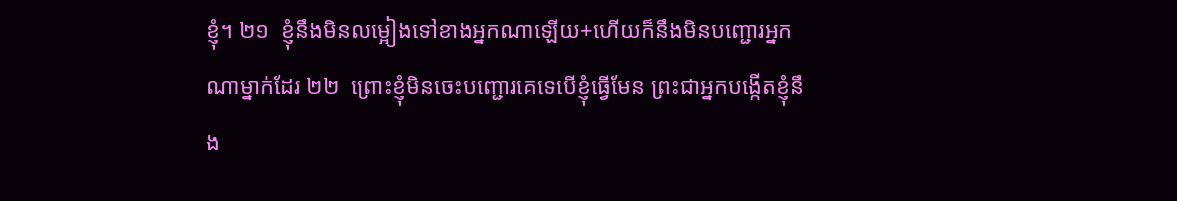ខ្ញុំ។ ២១  ខ្ញុំនឹងមិនលម្អៀងទៅខាងអ្នកណាឡើយ+ហើយក៏នឹងមិនបញ្ជោរអ្នកណាម្នាក់ដែរ ២២  ព្រោះខ្ញុំមិនចេះបញ្ជោរគេទេបើខ្ញុំធ្វើមែន ព្រះជាអ្នកបង្កើតខ្ញុំនឹង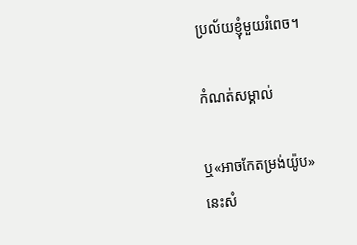ប្រល័យខ្ញុំមួយរំពេច។

កំណត់សម្គាល់

ឬ«អាចកែតម្រង់យ៉ូប»
នេះសំ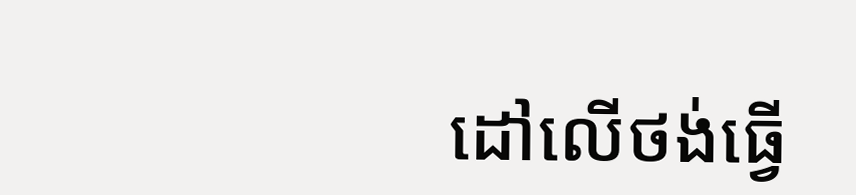ដៅលើថង់ធ្វើ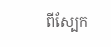ពីស្បែក